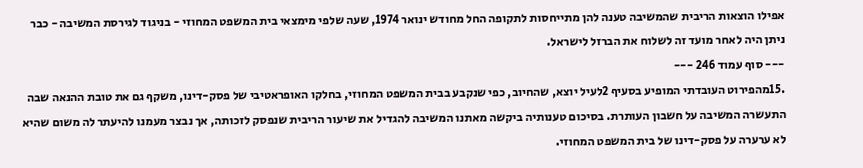אפילו הוצאות הריבית שהמשיבה טענה להן מתייחסות לתקופה החל מחודש ינואר 1974, שעה שלפי מימצאי בית המשפט המחוזי - בניגוד לגירסת המשיבה - כבר ניתן היה לאחר מועד זה לשלוח את הברזל לישראל.
--- סוף עמוד 246 ---
.15מהפירוט העובדתי המופיע בסעיף 2לעיל יוצא, שהחיוב, כפי שנקבע בבית המשפט המחוזי, בחלקו האופראטיבי של פסק-דינו, משקף גם את טובת ההנאה שבה התעשרה המשיבה על חשבון העותרת. בסיכום טענותיה ביקשה מאתנו המשיבה להגדיל את שיעור הריבית שנפסק לזכותה, אך נבצר מעמנו להיעתר לה משום שהיא לא ערערה על פסק-דינו של בית המשפט המחוזי.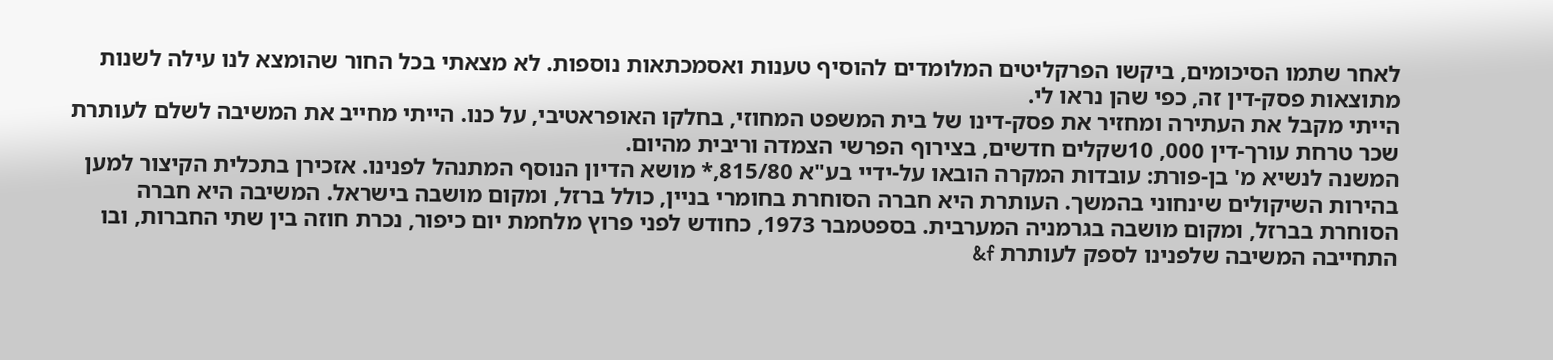לאחר שתמו הסיכומים, ביקשו הפרקליטים המלומדים להוסיף טענות ואסמכתאות נוספות. לא מצאתי בכל החור שהומצא לנו עילה לשנות מתוצאות פסק-דין זה, כפי שהן נראו לי.
הייתי מקבל את העתירה ומחזיר את פסק-דינו של בית המשפט המחוזי, בחלקו האופראטיבי, על כנו. הייתי מחייב את המשיבה לשלם לעותרת שכר טרחת עורך-דין 000, 10שקלים חדשים, בצירוף הפרשי הצמדה וריבית מהיום.
המשנה לנשיא מ' בן-פורת: עובדות המקרה הובאו על-ידיי בע"א 815/80,* מושא הדיון הנוסף המתנהל לפנינו. אזכירן בתכלית הקיצור למען בהירות השיקולים שינחוני בהמשך. העותרת היא חברה הסוחרת בחומרי בניין, כולל ברזל, ומקום מושבה בישראל. המשיבה היא חברה הסוחרת בברזל, ומקום מושבה בגרמניה המערבית. בספטמבר 1973, כחודש לפני פרוץ מלחמת יום כיפור, נכרת חוזה בין שתי החברות, ובו התחייבה המשיבה שלפנינו לספק לעותרת f&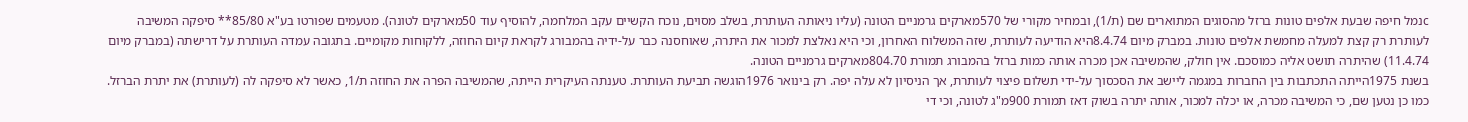cנמל חיפה שבעת אלפים טונות ברזל מהסוגים המתוארים שם (ת/1), ובמחיר מקורי של 570מארקים גרמניים הטונה (עליו ניאותה העותרת, בשלב מסוים, נוכח הקשיים עקב המלחמה, להוסיף עוד 50מארקים לטונה). מטעמים שפורטו בע"א 85/80** סיפקה המשיבה לעותרת רק קצת למעלה מחמשת אלפים טונות. במברק מיום 8.4.74היא הודיעה לעותרת, שזה המשלוח האחרון, וכי היא נאלצת למכור את היתרה, שאוחסנה כבר על-ידיה בהמבורג לקראת קיום החוזה, ללקוחות מקומיים. בתגובה עמדה העותרת על דרישתה (במברק מיום 11.4.74) שהיתרה תושט אליה כמוסכם. אין חולק, שהמשיבה אכן מכרה אותה כמות ברזל בהמבורג תמורת 804.70מארקים גרמניים הטונה.
בשנת 1975הייתה התכתבות בין החברות במגמה ליישב את הסכסוך על-ידי תשלום פיצוי לעותרת, אך הניסיון לא עלה יפה. רק בינואר 1976הוגשה תביעת העותרת. טענתה העיקרית הייתה, שהמשיבה הפרה את החוזה ת/1, כאשר לא סיפקה לה (לעותרת) את יתרת הברזל. כמו כן נטען שם, כי המשיבה מכרה, או יכלה למכור, אותה יתרה בשוק דאז תמורת 900מ"ג לטונה, וכי די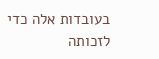בעובדות אלה כדי לזכותה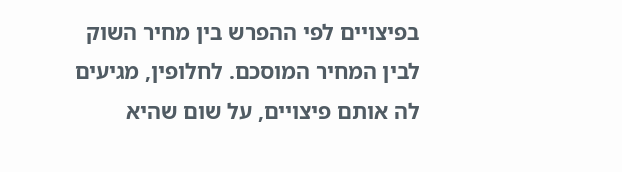בפיצויים לפי ההפרש בין מחיר השוק לבין המחיר המוסכם. לחלופין, מגיעים לה אותם פיצויים, על שום שהיא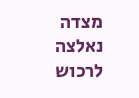מצדה נאלצה לרכוש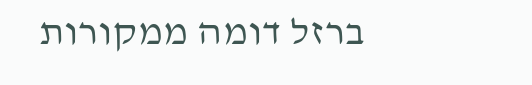ברזל דומה ממקורות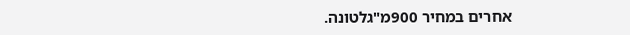אחרים במחיר 900מ"גלטונה.